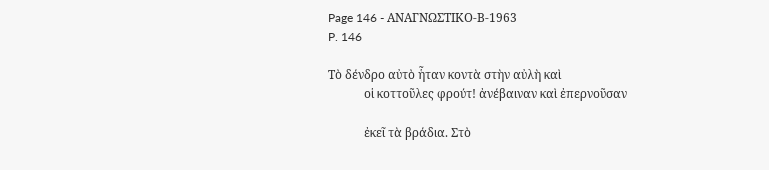Page 146 - ΑΝΑΓΝΩΣΤΙΚΟ-Β-1963
P. 146

Τὸ δένδρο αὐτὸ ἧταν κοντὰ στὴν αὐλὴ καὶ
            οἱ κοττοῦλες φρούτ! ἀνέβαιναν καὶ ἐπερνοῦσαν

            ἐκεῖ τὰ βράδια. Στὸ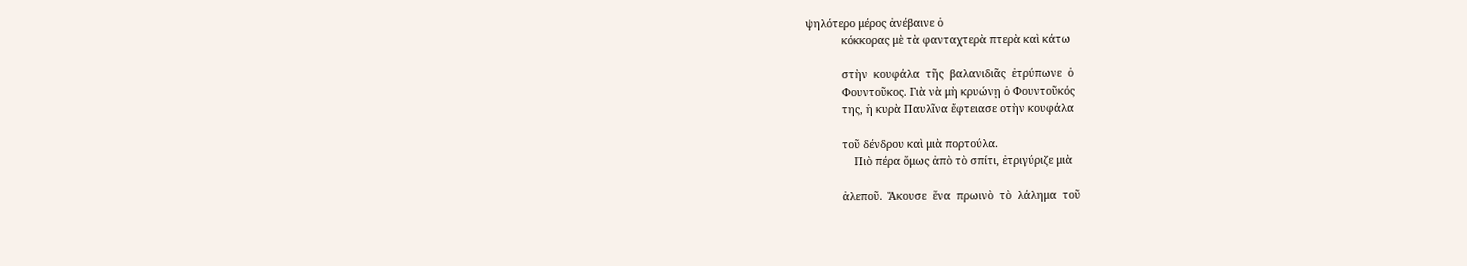ψηλότερο μέρος ἀνέβαινε ὁ
            κόκκορας μὲ τὰ φανταχτερὰ πτερὰ καὶ κάτω

            στὴν  κουφάλα  τῆς  βαλανιδιᾶς  ἐτρύπωνε  ὁ
            Φουντοῦκος. Γιὰ νὰ μὴ κρυώνῃ ὁ Φουντοῦκός
            της, ἡ κυρὰ Παυλῖνα ἔφτειασε οτὴν κουφάλα

            τοῦ δένδρου καὶ μιὰ πορτούλα.
                Πιὸ πέρα ὅμως ἀπὸ τὸ σπίτι, ἐτριγύριζε μιὰ

            ἀλεποῦ.  Ἄκουσε  ἕνα  πρωινὸ  τὸ  λάλημα  τοῦ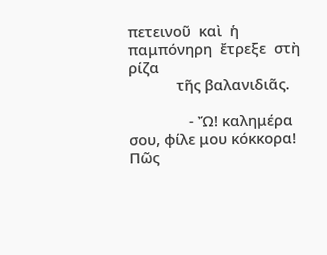πετεινοῦ  καὶ  ἡ  παμπόνηρη  ἔτρεξε  στὴ  ρίζα
            τῆς βαλανιδιᾶς.

               - Ὤ! καλημέρα σου, φίλε μου κόκκορα! Πῶς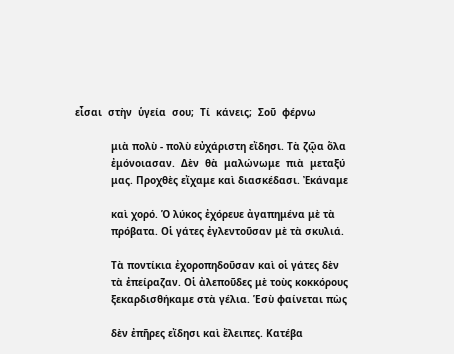εἶσαι  στὴν  ὑγεία  σου;  Τί  κάνεις;  Σοῦ  φέρνω

            μιὰ πολὺ - πολὺ εὐχάριστη εἴδησι. Τὰ ζῷα ὅλα
            ἐμόνοιασαν.  Δὲν  θὰ  μαλώνωμε  πιὰ  μεταξύ
            μας. Προχθὲς εἴχαμε καὶ διασκέδασι. Ἐκάναμε

            καὶ χορό. Ὁ λύκος ἐχόρευε ἀγαπημένα μὲ τὰ
            πρόβατα. Οἱ γάτες ἐγλεντοῦσαν μὲ τὰ σκυλιά.

            Τὰ ποντίκια ἐχοροπηδοῦσαν καὶ οἱ γάτες δὲν
            τὰ ἐπείραζαν. Οἱ ἀλεποῦδες μὲ τοὺς κοκκόρους
            ξεκαρδισθήκαμε στὰ γέλια. Ἑσὺ φαίνεται πὼς

            δὲν ἐπῆρες εἴδησι καὶ ἔλειπες. Κατέβα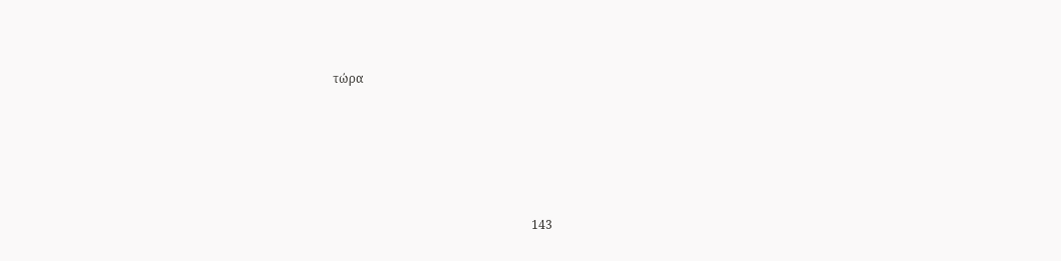τώρα





                                                                  143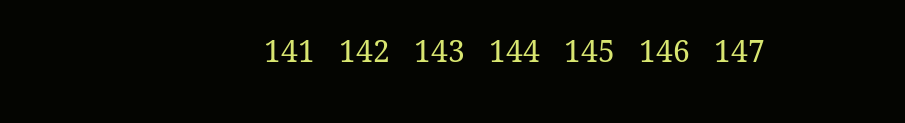141   142   143   144   145   146   147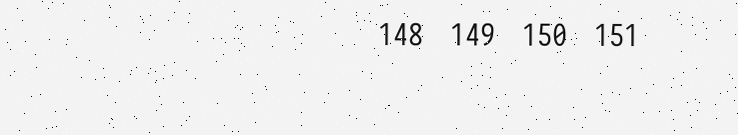148   149   150   151